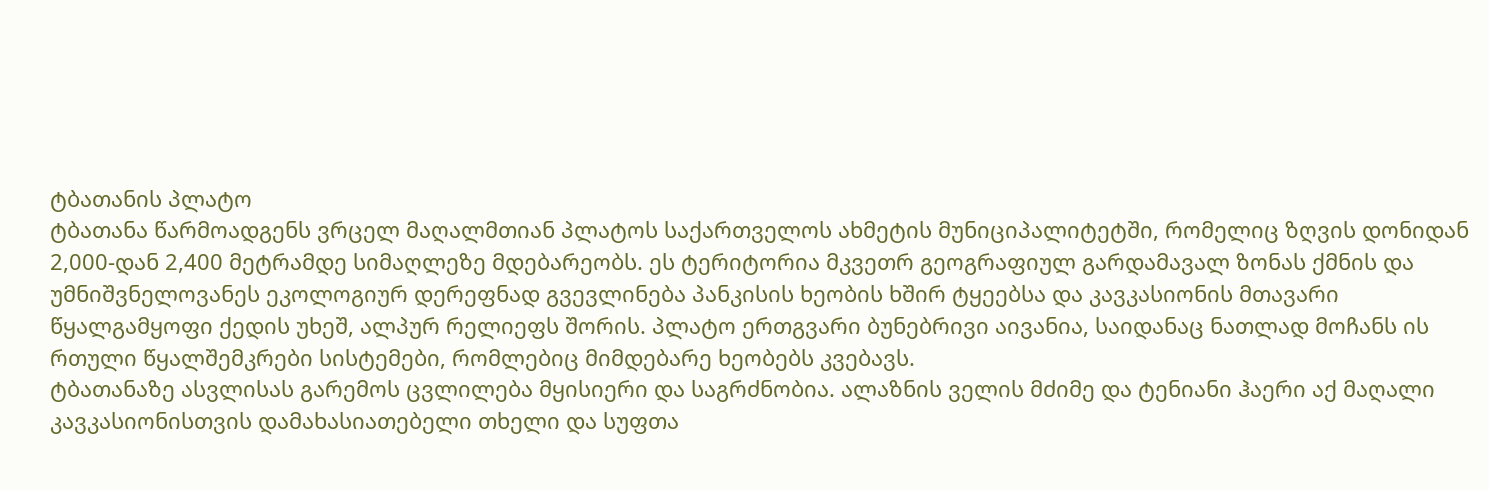ტბათანის პლატო
ტბათანა წარმოადგენს ვრცელ მაღალმთიან პლატოს საქართველოს ახმეტის მუნიციპალიტეტში, რომელიც ზღვის დონიდან 2,000-დან 2,400 მეტრამდე სიმაღლეზე მდებარეობს. ეს ტერიტორია მკვეთრ გეოგრაფიულ გარდამავალ ზონას ქმნის და უმნიშვნელოვანეს ეკოლოგიურ დერეფნად გვევლინება პანკისის ხეობის ხშირ ტყეებსა და კავკასიონის მთავარი წყალგამყოფი ქედის უხეშ, ალპურ რელიეფს შორის. პლატო ერთგვარი ბუნებრივი აივანია, საიდანაც ნათლად მოჩანს ის რთული წყალშემკრები სისტემები, რომლებიც მიმდებარე ხეობებს კვებავს.
ტბათანაზე ასვლისას გარემოს ცვლილება მყისიერი და საგრძნობია. ალაზნის ველის მძიმე და ტენიანი ჰაერი აქ მაღალი კავკასიონისთვის დამახასიათებელი თხელი და სუფთა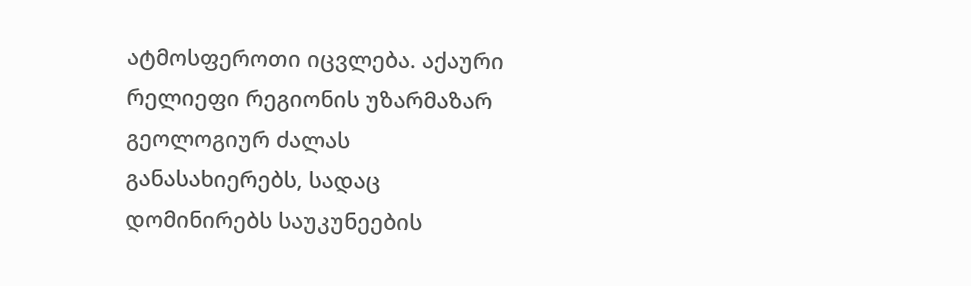ატმოსფეროთი იცვლება. აქაური რელიეფი რეგიონის უზარმაზარ გეოლოგიურ ძალას განასახიერებს, სადაც დომინირებს საუკუნეების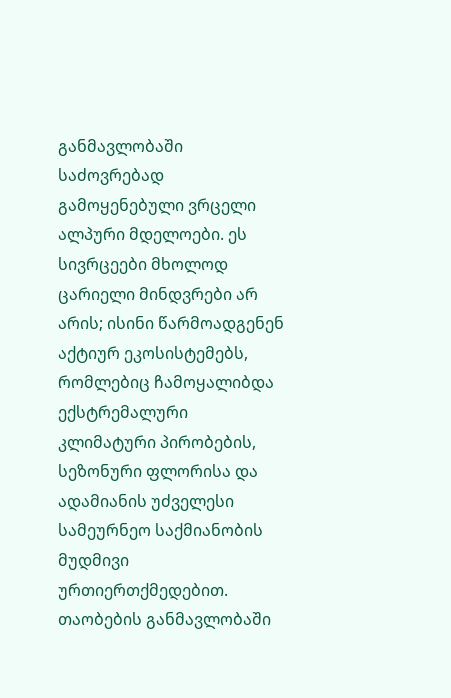განმავლობაში საძოვრებად გამოყენებული ვრცელი ალპური მდელოები. ეს სივრცეები მხოლოდ ცარიელი მინდვრები არ არის; ისინი წარმოადგენენ აქტიურ ეკოსისტემებს, რომლებიც ჩამოყალიბდა ექსტრემალური კლიმატური პირობების, სეზონური ფლორისა და ადამიანის უძველესი სამეურნეო საქმიანობის მუდმივი ურთიერთქმედებით.
თაობების განმავლობაში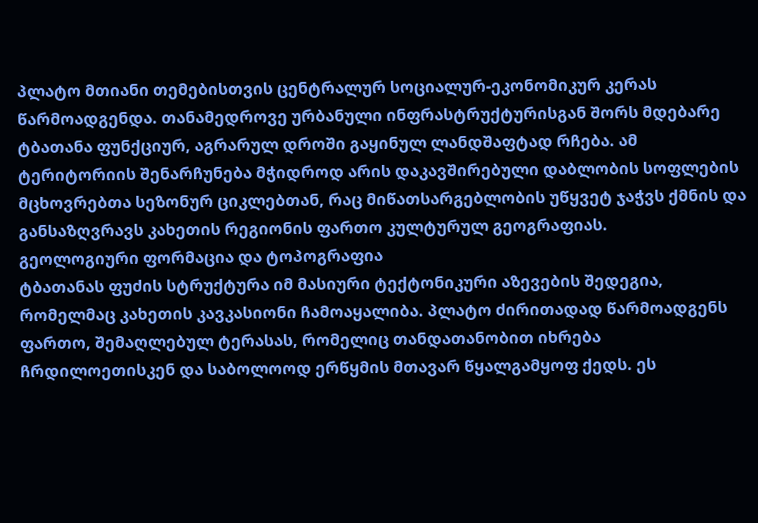პლატო მთიანი თემებისთვის ცენტრალურ სოციალურ-ეკონომიკურ კერას წარმოადგენდა. თანამედროვე ურბანული ინფრასტრუქტურისგან შორს მდებარე ტბათანა ფუნქციურ, აგრარულ დროში გაყინულ ლანდშაფტად რჩება. ამ ტერიტორიის შენარჩუნება მჭიდროდ არის დაკავშირებული დაბლობის სოფლების მცხოვრებთა სეზონურ ციკლებთან, რაც მიწათსარგებლობის უწყვეტ ჯაჭვს ქმნის და განსაზღვრავს კახეთის რეგიონის ფართო კულტურულ გეოგრაფიას.
გეოლოგიური ფორმაცია და ტოპოგრაფია
ტბათანას ფუძის სტრუქტურა იმ მასიური ტექტონიკური აზევების შედეგია, რომელმაც კახეთის კავკასიონი ჩამოაყალიბა. პლატო ძირითადად წარმოადგენს ფართო, შემაღლებულ ტერასას, რომელიც თანდათანობით იხრება ჩრდილოეთისკენ და საბოლოოდ ერწყმის მთავარ წყალგამყოფ ქედს. ეს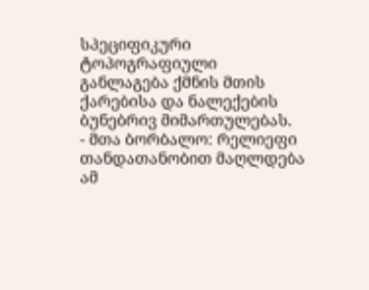სპეციფიკური ტოპოგრაფიული განლაგება ქმნის მთის ქარებისა და ნალექების ბუნებრივ მიმართულებას.
- მთა ბორბალო: რელიეფი თანდათანობით მაღლდება ამ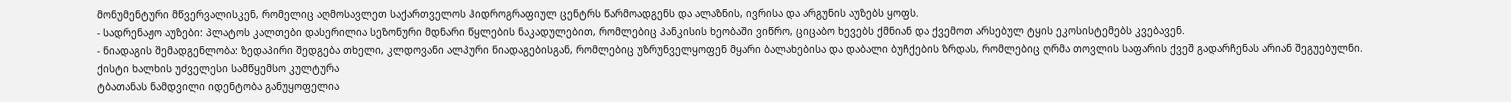მონუმენტური მწვერვალისკენ, რომელიც აღმოსავლეთ საქართველოს ჰიდროგრაფიულ ცენტრს წარმოადგენს და ალაზნის, ივრისა და არგუნის აუზებს ყოფს.
- სადრენაჟო აუზები: პლატოს კალთები დასერილია სეზონური მდნარი წყლების ნაკადულებით, რომლებიც პანკისის ხეობაში ვიწრო, ციცაბო ხევებს ქმნიან და ქვემოთ არსებულ ტყის ეკოსისტემებს კვებავენ.
- ნიადაგის შემადგენლობა: ზედაპირი შედგება თხელი, კლდოვანი ალპური ნიადაგებისგან, რომლებიც უზრუნველყოფენ მყარი ბალახებისა და დაბალი ბუჩქების ზრდას, რომლებიც ღრმა თოვლის საფარის ქვეშ გადარჩენას არიან შეგუებულნი.
ქისტი ხალხის უძველესი სამწყემსო კულტურა
ტბათანას ნამდვილი იდენტობა განუყოფელია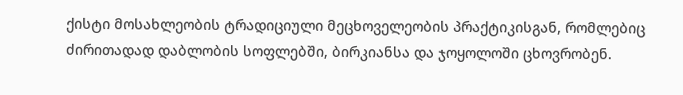ქისტი მოსახლეობის ტრადიციული მეცხოველეობის პრაქტიკისგან, რომლებიც ძირითადად დაბლობის სოფლებში, ბირკიანსა და ჯოყოლოში ცხოვრობენ.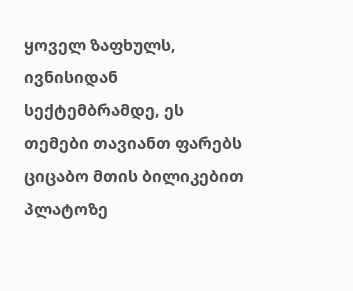ყოველ ზაფხულს, ივნისიდან სექტემბრამდე, ეს თემები თავიანთ ფარებს ციცაბო მთის ბილიკებით პლატოზე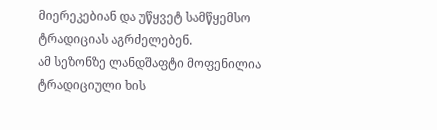მიერეკებიან და უწყვეტ სამწყემსო ტრადიციას აგრძელებენ.
ამ სეზონზე ლანდშაფტი მოფენილია ტრადიციული ხის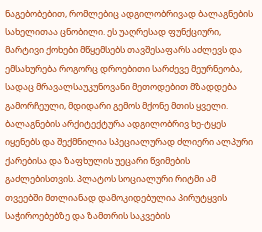ნაგებობებით, რომლებიც ადგილობრივად ბალაგნების სახელითაა ცნობილი. ეს უაღრესად ფუნქციური, მარტივი ქოხები მწყემსებს თავშესაფარს აძლევს და ემსახურება როგორც დროებითი სარძევე მეურნეობა, სადაც მრავალსაუკუნოვანი მეთოდებით მზადდება გამორჩეული, მდიდარი გემოს მქონე მთის ყველი. ბალაგნების არქიტექტურა ადგილობრივ ხე-ტყეს იყენებს და შექმნილია სპეციალურად ძლიერი ალპური ქარებისა და ზაფხულის უეცარი წვიმების გაძლებისთვის. პლატოს სოციალური რიტმი ამ თვეებში მთლიანად დამოკიდებულია პირუტყვის საჭიროებებზე და ზამთრის საკვების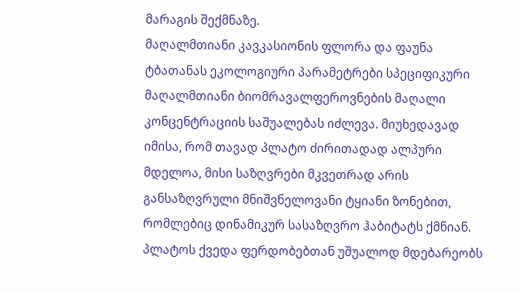მარაგის შექმნაზე.
მაღალმთიანი კავკასიონის ფლორა და ფაუნა
ტბათანას ეკოლოგიური პარამეტრები სპეციფიკური მაღალმთიანი ბიომრავალფეროვნების მაღალი კონცენტრაციის საშუალებას იძლევა. მიუხედავად იმისა, რომ თავად პლატო ძირითადად ალპური მდელოა, მისი საზღვრები მკვეთრად არის განსაზღვრული მნიშვნელოვანი ტყიანი ზონებით, რომლებიც დინამიკურ სასაზღვრო ჰაბიტატს ქმნიან.
პლატოს ქვედა ფერდობებთან უშუალოდ მდებარეობს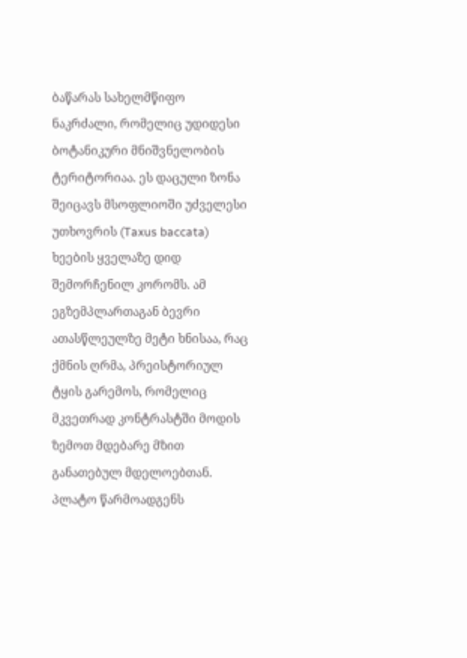ბაწარას სახელმწიფო ნაკრძალი, რომელიც უდიდესი ბოტანიკური მნიშვნელობის ტერიტორიაა. ეს დაცული ზონა შეიცავს მსოფლიოში უძველესი უთხოვრის (Taxus baccata) ხეების ყველაზე დიდ შემორჩენილ კორომს. ამ ეგზემპლართაგან ბევრი ათასწლეულზე მეტი ხნისაა, რაც ქმნის ღრმა, პრეისტორიულ ტყის გარემოს, რომელიც მკვეთრად კონტრასტში მოდის ზემოთ მდებარე მზით განათებულ მდელოებთან. პლატო წარმოადგენს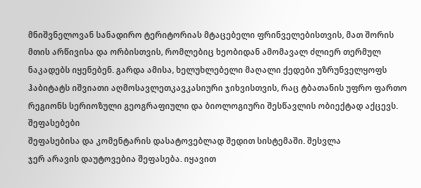მნიშვნელოვან სანადირო ტერიტორიას მტაცებელი ფრინველებისთვის, მათ შორის მთის არწივისა და ორბისთვის, რომლებიც ხეობიდან ამომავალ ძლიერ თერმულ ნაკადებს იყენებენ. გარდა ამისა, ხელუხლებელი მაღალი ქედები უზრუნველყოფს ჰაბიტატს იშვიათი აღმოსავლეთკავკასიური ჯიხვისთვის, რაც ტბათანის უფრო ფართო რეგიონს სერიოზული გეოგრაფიული და ბიოლოგიური შესწავლის ობიექტად აქცევს.
შეფასებები
შეფასებისა და კომენტარის დასატოვებლად შედით სისტემაში. შესვლა
ჯერ არავის დაუტოვებია შეფასება. იყავით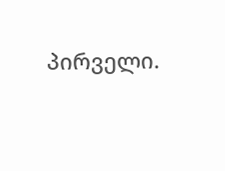პირველი.